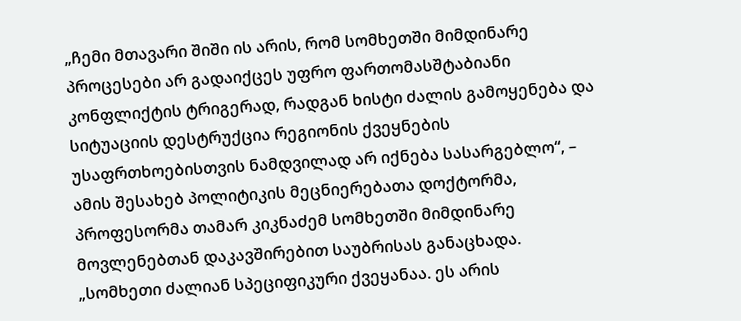„ჩემი მთავარი შიში ის არის, რომ სომხეთში მიმდინარე პროცესები არ გადაიქცეს უფრო ფართომასშტაბიანი კონფლიქტის ტრიგერად, რადგან ხისტი ძალის გამოყენება და სიტუაციის დესტრუქცია რეგიონის ქვეყნების უსაფრთხოებისთვის ნამდვილად არ იქნება სასარგებლო“, – ამის შესახებ პოლიტიკის მეცნიერებათა დოქტორმა, პროფესორმა თამარ კიკნაძემ სომხეთში მიმდინარე მოვლენებთან დაკავშირებით საუბრისას განაცხადა.
„სომხეთი ძალიან სპეციფიკური ქვეყანაა. ეს არის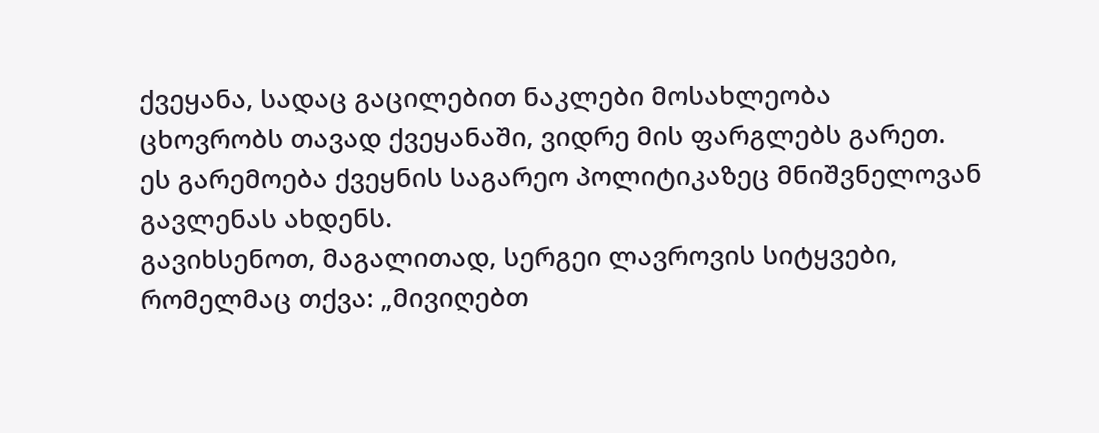ქვეყანა, სადაც გაცილებით ნაკლები მოსახლეობა ცხოვრობს თავად ქვეყანაში, ვიდრე მის ფარგლებს გარეთ. ეს გარემოება ქვეყნის საგარეო პოლიტიკაზეც მნიშვნელოვან გავლენას ახდენს.
გავიხსენოთ, მაგალითად, სერგეი ლავროვის სიტყვები, რომელმაც თქვა: „მივიღებთ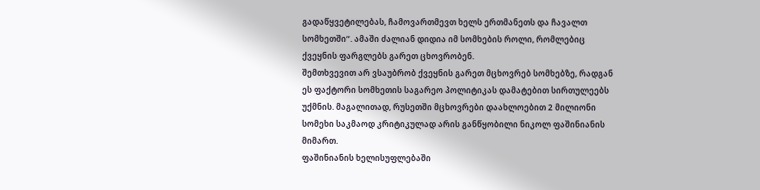გადაწყვეტილებას, ჩამოვართმევთ ხელს ერთმანეთს და ჩავალთ სომხეთში“. ამაში ძალიან დიდია იმ სომხების როლი, რომლებიც ქვეყნის ფარგლებს გარეთ ცხოვრობენ.
შემთხვევით არ ვსაუბრობ ქვეყნის გარეთ მცხოვრებ სომხებზე, რადგან ეს ფაქტორი სომხეთის საგარეო პოლიტიკას დამატებით სირთულეებს უქმნის. მაგალითად, რუსეთში მცხოვრები დაახლოებით 2 მილიონი სომეხი საკმაოდ კრიტიკულად არის განწყობილი ნიკოლ ფაშინიანის მიმართ.
ფაშინიანის ხელისუფლებაში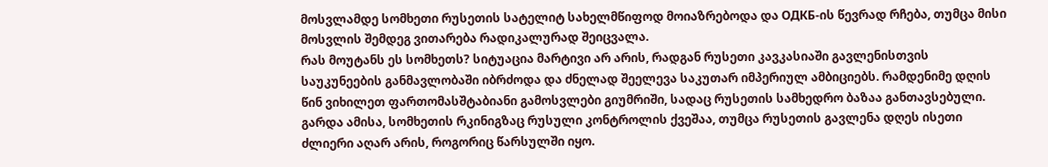მოსვლამდე სომხეთი რუსეთის სატელიტ სახელმწიფოდ მოიაზრებოდა და ОДКБ-ის წევრად რჩება, თუმცა მისი მოსვლის შემდეგ ვითარება რადიკალურად შეიცვალა.
რას მოუტანს ეს სომხეთს? სიტუაცია მარტივი არ არის, რადგან რუსეთი კავკასიაში გავლენისთვის საუკუნეების განმავლობაში იბრძოდა და ძნელად შეელევა საკუთარ იმპერიულ ამბიციებს. რამდენიმე დღის წინ ვიხილეთ ფართომასშტაბიანი გამოსვლები გიუმრიში, სადაც რუსეთის სამხედრო ბაზაა განთავსებული. გარდა ამისა, სომხეთის რკინიგზაც რუსული კონტროლის ქვეშაა, თუმცა რუსეთის გავლენა დღეს ისეთი ძლიერი აღარ არის, როგორიც წარსულში იყო.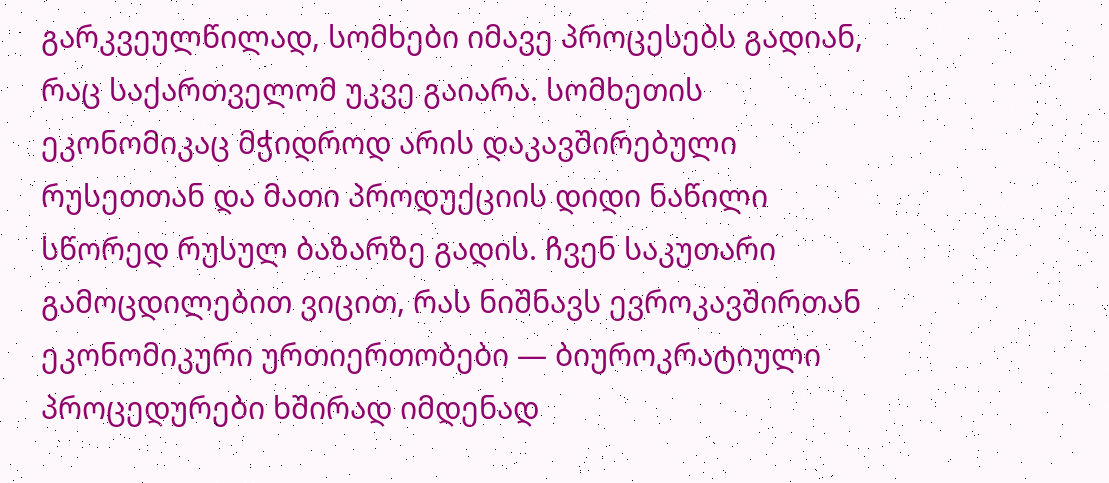გარკვეულწილად, სომხები იმავე პროცესებს გადიან, რაც საქართველომ უკვე გაიარა. სომხეთის ეკონომიკაც მჭიდროდ არის დაკავშირებული რუსეთთან და მათი პროდუქციის დიდი ნაწილი სწორედ რუსულ ბაზარზე გადის. ჩვენ საკუთარი გამოცდილებით ვიცით, რას ნიშნავს ევროკავშირთან ეკონომიკური ურთიერთობები — ბიუროკრატიული პროცედურები ხშირად იმდენად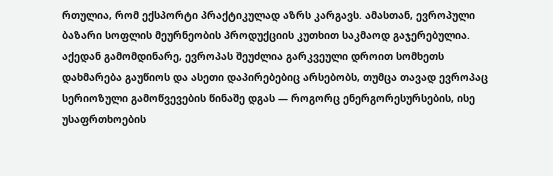რთულია, რომ ექსპორტი პრაქტიკულად აზრს კარგავს. ამასთან, ევროპული ბაზარი სოფლის მეურნეობის პროდუქციის კუთხით საკმაოდ გაჯერებულია.
აქედან გამომდინარე, ევროპას შეუძლია გარკვეული დროით სომხეთს დახმარება გაუწიოს და ასეთი დაპირებებიც არსებობს, თუმცა თავად ევროპაც სერიოზული გამოწვევების წინაშე დგას — როგორც ენერგორესურსების, ისე უსაფრთხოების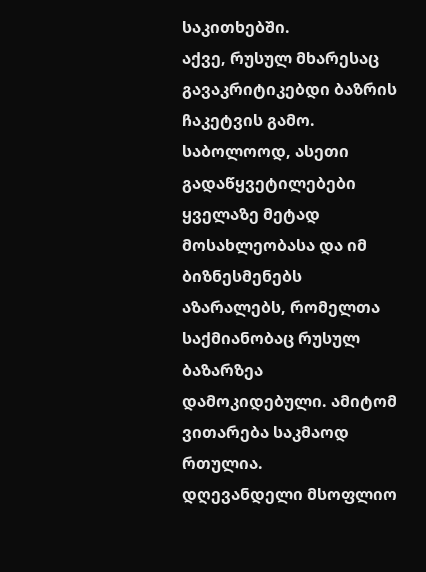საკითხებში.
აქვე, რუსულ მხარესაც გავაკრიტიკებდი ბაზრის ჩაკეტვის გამო. საბოლოოდ, ასეთი გადაწყვეტილებები ყველაზე მეტად მოსახლეობასა და იმ ბიზნესმენებს აზარალებს, რომელთა საქმიანობაც რუსულ ბაზარზეა დამოკიდებული. ამიტომ ვითარება საკმაოდ რთულია.
დღევანდელი მსოფლიო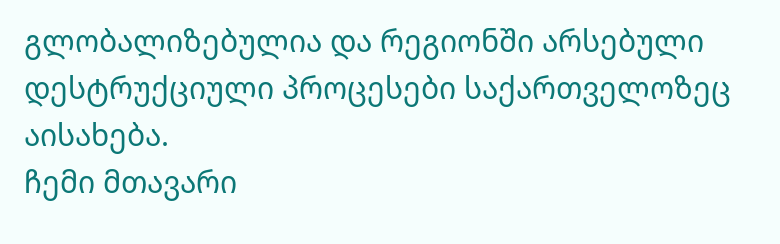გლობალიზებულია და რეგიონში არსებული დესტრუქციული პროცესები საქართველოზეც აისახება.
ჩემი მთავარი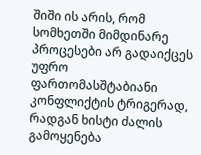შიში ის არის, რომ სომხეთში მიმდინარე პროცესები არ გადაიქცეს უფრო ფართომასშტაბიანი კონფლიქტის ტრიგერად, რადგან ხისტი ძალის გამოყენება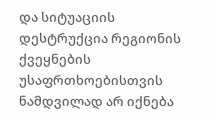და სიტუაციის დესტრუქცია რეგიონის ქვეყნების უსაფრთხოებისთვის ნამდვილად არ იქნება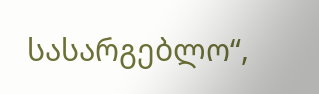სასარგებლო“,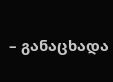– განაცხადა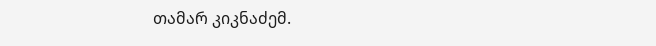თამარ კიკნაძემ.